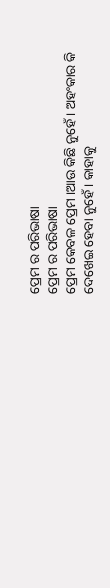ପ୍ରେମ ର ପରିଭାଷା
ପ୍ରେମ ର ପରିଭାଷା
ପ୍ରେମ କେବଳ ପ୍ରେମ ।ଆଉ କିଛି ନୁହେଁ। ଅହଂକାର କି ଦେଖେଇ ହେବା ନୁହେଁ। କାହାକୁ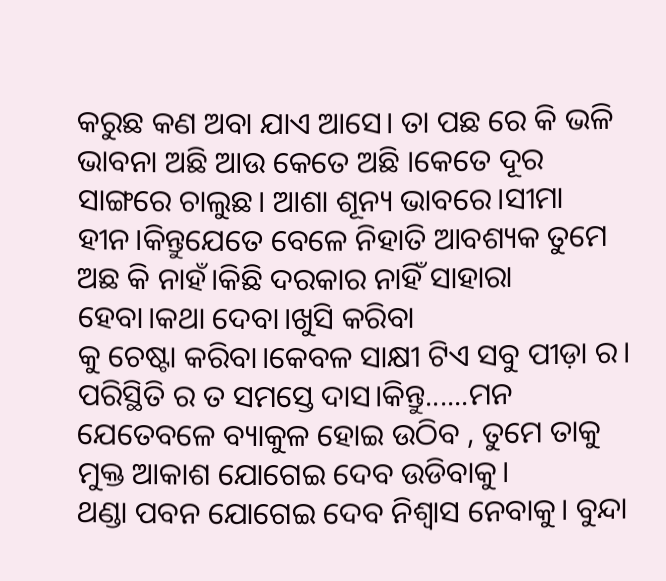କରୁଛ କଣ ଅବା ଯାଏ ଆସେ। ତା ପଛ ରେ କି ଭଳି ଭାବନା ଅଛି ଆଉ କେତେ ଅଛି ।କେତେ ଦୂର ସାଙ୍ଗରେ ଚାଲୁଛ। ଆଶା ଶୂନ୍ୟ ଭାବରେ।ସୀମା ହୀନ।କିନ୍ତୁଯେତେ ବେଳେ ନିହାତି ଆବଶ୍ୟକ ତୁମେ ଅଛ କି ନାହଁ।କିଛି ଦରକାର ନାହିଁ ସାହାରା ହେବା।କଥା ଦେବା।ଖୁସି କରିବା
କୁ ଚେଷ୍ଟା କରିବା।କେବଳ ସାକ୍ଷୀ ଟିଏ ସବୁ ପୀଡ଼ା ର। ପରିସ୍ଥିତି ର ତ ସମସ୍ତେ ଦାସ।କିନ୍ତୁ......ମନ ଯେତେବଳେ ବ୍ୟାକୁଳ ହୋଇ ଉଠିବ , ତୁମେ ତାକୁ ମୁକ୍ତ ଆକାଶ ଯୋଗେଇ ଦେବ ଉଡିବାକୁ।
ଥଣ୍ଡା ପବନ ଯୋଗେଇ ଦେବ ନିଶ୍ବାସ ନେବାକୁ। ବୁନ୍ଦା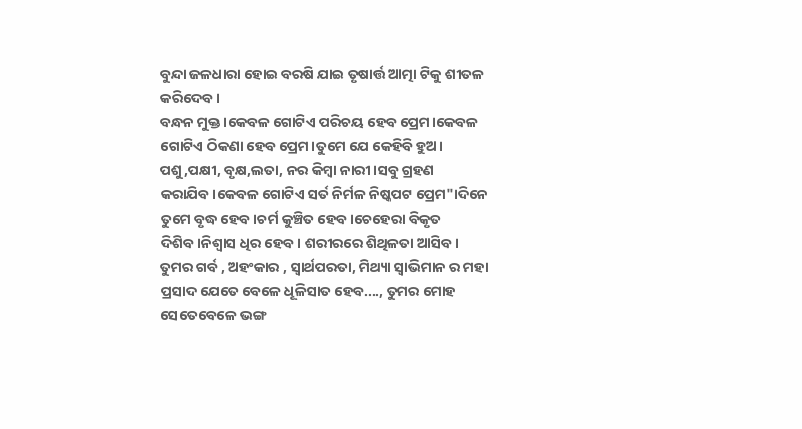ବୁନ୍ଦା ଜଳଧାରା ହୋଇ ବରଷି ଯାଇ ତୃଷାର୍ତ୍ତ ଆତ୍ମା ଟିକୁ ଶୀତଳ କରିଦେବ।
ବନ୍ଧନ ମୁକ୍ତ।କେବଳ ଗୋଟିଏ ପରିଚୟ ହେବ ପ୍ରେମ।କେବଳ ଗୋଟିଏ ଠିକଣା ହେବ ପ୍ରେମ।ତୁମେ ଯେ କେହିବି ହୁଅ। ପଶୁ,ପକ୍ଷୀ, ବୃକ୍ଷ,ଲତା, ନର କିମ୍ବା ନାରୀ।ସବୁ ଗ୍ରହଣ କରାଯିବ।କେବଳ ଗୋଟିଏ ସର୍ତ ନିର୍ମଳ ନିଷ୍କପଟ ପ୍ରେମ"।ଦିନେ ତୁମେ ବୃଦ୍ଧ ହେବ।ଚର୍ମ କୁଞ୍ଚିତ ହେବ।ଚେହେରା ବିକୃତ ଦିଶିବ।ନିଶ୍ବାସ ଧିର ହେବ। ଶରୀରରେ ଶିଥିଳତା ଆସିବ।
ତୁମର ଗର୍ବ , ଅହଂକାର , ସ୍ୱାର୍ଥପରତା, ମିଥ୍ୟା ସ୍ୱାଭିମାନ ର ମହା ପ୍ରସାଦ ଯେତେ ବେଳେ ଧୂଳିସାତ ହେବ...., ତୁମର ମୋହ ସେତେବେଳେ ଭଙ୍ଗ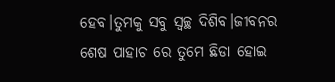ହେବ।ତୁମକୁ ସବୁ ସ୍ୱଚ୍ଛ ଦିଶିବ।ଜୀବନର ଶେଷ ପାହାଚ ରେ ତୁମେ ଛିଡା ହୋଇ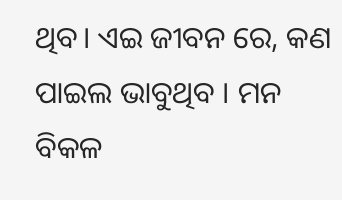ଥିବ। ଏଇ ଜୀବନ ରେ, କଣ ପାଇଲ ଭାବୁଥିବ । ମନ ବିକଳ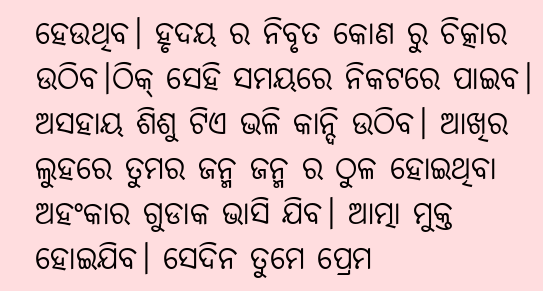ହେଉଥିବ। ହୃଦୟ ର ନିବୃତ କୋଣ ରୁ ଚିତ୍କାର ଉଠିବ।ଠିକ୍ ସେହି ସମୟରେ ନିକଟରେ ପାଇବ। ଅସହାୟ ଶିଶୁ ଟିଏ ଭଳି କାନ୍ଦି ଉଠିବ। ଆଖିର ଲୁହରେ ତୁମର ଜନ୍ମ ଜନ୍ମ ର ଠୁଳ ହୋଇଥିବା ଅହଂକାର ଗୁଡାକ ଭାସି ଯିବ। ଆତ୍ମା ମୁକ୍ତ ହୋଇଯିବ। ସେଦିନ ତୁମେ ପ୍ରେମ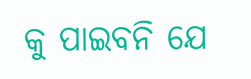କୁ ପାଇବନି ଯେ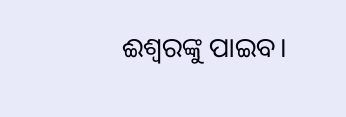ଈଶ୍ୱରଙ୍କୁ ପାଇବ।